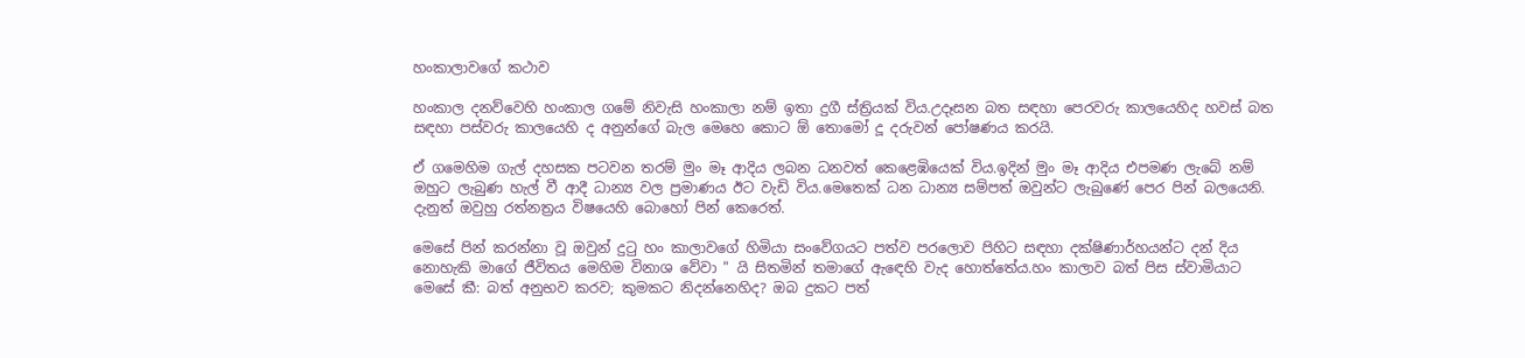හංකාලාවගේ කථාව

හංකාල දනව්වෙහි හංකාල ගමේ නිවැසි හංකාලා නම් ඉතා දුගී ස්ත්‍රියක් විය.උදෑසන බත සඳහා පෙරවරු කාලයෙහිද හවස් බත සඳහා පස්වරු කාලයෙහි ද අනුන්ගේ බැල මෙහෙ කොට ඕ තොමෝ දූ දරුවන් පෝෂණය කරයි.

ඒ ගමෙහිම ගැල් දහසක පටවන තරම් මුං මෑ ආදිය ලබන ධනවත් කෙළෙඹියෙක් විය.ඉදින් මුං මෑ ආදිය එපමණ ලැබේ නම් ඔහුට ලැබුණ හැල් වී ආදී ධාන්‍ය වල ප්‍රමාණය ඊට වැඩි විය.මෙතෙක් ධන ධාන්‍ය සම්පත් ඔවුන්ට ලැබුණේ පෙර පින් බලයෙනි. දැනුත් ඔවුහු රත්නත්‍රය විෂයෙහි බොහෝ පින් කෙරෙත්.

මෙසේ පින් කරන්නා වූ ඔවුන් දුටු හං කාලාවගේ හිමියා සංවේගයට පත්ව පරලොව පිහිට සඳහා දක්ෂිණාර්හයන්ට දන් දිය නොහැකි මාගේ ජීවිතය මෙහිම විනාශ වේවා " යි සිතමින් තමාගේ ඇඳෙහි වැද හොත්තේය.හං කාලාව බත් පිස ස්වාමියාට මෙසේ කී: බත් අනුභව කරව; කුමකට නිදන්නෙහිද? ඔබ දුකට පත්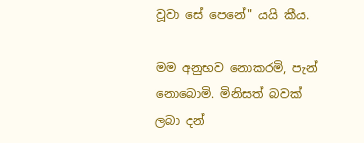වූවා සේ පෙනේ" යයි කීය.

මම අනුභව නොකරමි, පැන් නොබොමි. මිනිසත් බවක් ලබා දන්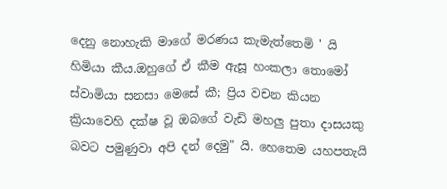දෙනු නොහැකි මාගේ මරණය කැමැත්තෙමි ' යි හිමියා කීය.ඔහුගේ ඒ කීම ඇසූ හංකලා තොමෝ ස්වාමියා සනසා මෙසේ කී; ප්‍රිය වචන කියන ක්‍රියාවෙහි දක්ෂ වූ ඔබගේ වැඩි මහලු පුතා දාසයකු බවට පමුණුවා අපි දන් දෙමු" යි. හෙතෙම යහපතැයි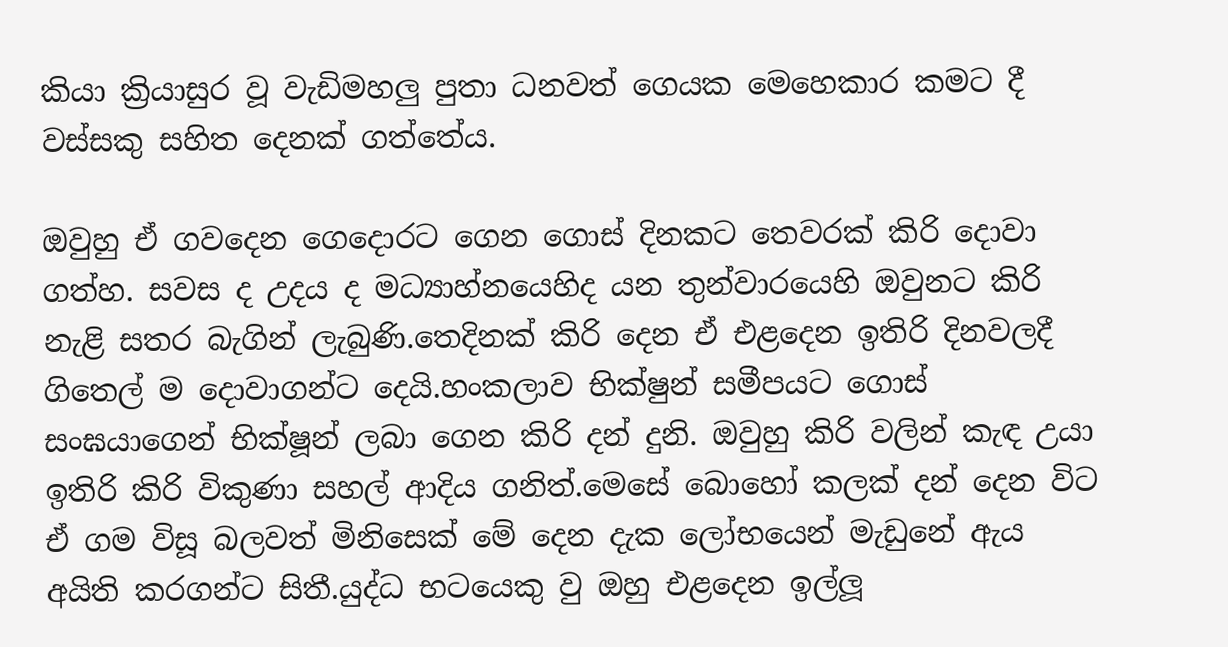කියා ක්‍රියාසුර වූ වැඩිමහලු පුතා ධනවත් ගෙයක මෙහෙකාර කමට දී වස්සකු සහිත දෙනක් ගත්තේය.

ඔවුහු ඒ ගවදෙන ගෙදොරට ගෙන ගොස් දිනකට තෙවරක් කිරි දොවා ගත්හ. සවස ද උදය ද මධ්‍යාහ්නයෙහිද යන තුන්වාරයෙහි ඔවුනට කිරි නැළි සතර බැගින් ලැබුණි.තෙදිනක් කිරි දෙන ඒ එළදෙන ඉතිරි දිනවලදී ගිතෙල් ම දොවාගන්ට දෙයි.හංකලාව භික්ෂුන් සමීපයට ගොස් සංඝයාගෙන් භික්ෂූන් ලබා ගෙන කිරි දන් දුනි. ඔවුහු කිරි වලින් කැඳ උයා ඉතිරි කිරි විකුණා සහල් ආදිය ගනිත්.මෙසේ බොහෝ කලක් දන් දෙන විට ඒ ගම විසූ බලවත් මිනිසෙක් මේ දෙන දැක ලෝභයෙන් මැඩුනේ ඇය අයිති කරගන්ට සිතී.යුද්ධ භටයෙකු වු ඔහු එළදෙන ඉල්ලූ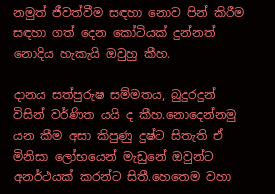නමුත් ජීවත්වීම සඳහා නොව පින් කිරීම සඳහා ගත් දෙන කෝටියක් දුන්නත් නොදිය හැකැයි ඔවුහු කීහ.

දානය සත්පුරුෂ සම්මතය, බුදුරදුන් විසින් වර්ණිත යයි ද කීහ.නොදෙන්නමු යන කීම අසා කිපුණු දුෂ්ට සිතැති ඒ මිනිසා ලෝභයෙන් මැඩුනේ ඔවුන්ට අනර්ථයක් කරන්ට සිතී.හෙතෙම වහා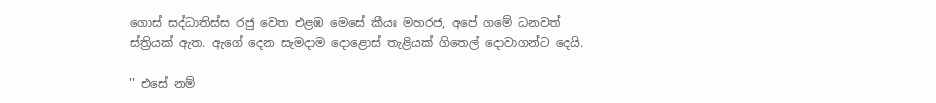ගොස් සද්ධාතිස්ස රජු වෙත එළඹ මෙසේ කීයඃ මහරජ, අපේ ගමේ ධනවත් ස්ත්‍රියක් ඇත. ඇගේ දෙන සැමදාම දොළොස් තැළියක් ගිතෙල් දොවාගන්ට දෙයි.

'' එසේ නම්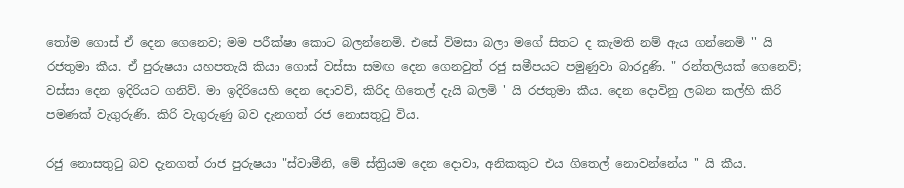තෝම ගොස් ඒ දෙන ගෙනෙව; මම පරීක්ෂා කොට බලන්නෙමි. එසේ විමසා බලා මගේ සිතට ද කැමති නම් ඇය ගන්නෙමි '' යි රජතුමා කීය. ඒ පුරුෂයා යහපතැයි කියා ගොස් වස්සා සමඟ දෙන ගෙනවුත් රජු සමීපයට පමුණුවා බාරදුණි. " රන්තලියක් ගෙනෙව්; වස්සා දෙන ඉදිරියට ගනිව්. මා ඉදිරියෙහි දෙන දොවව්, කිරිද ගිතෙල් දැයි බලමි ' යි රජතුමා කීය. දෙන දොවිනු ලබන කල්හි කිරි පමණක් වැගුරුණි. කිරි වැගුරුණු බව දැනගත් රජ නොසතුටු විය.

රජු නොසතුටු බව දැනගත් රාජ පුරුෂයා "ස්වාමීනි, මේ ස්ත්‍රියම දෙන දොවා, අනිකකුට එය ගිතෙල් නොවන්නේය '' යි කීය.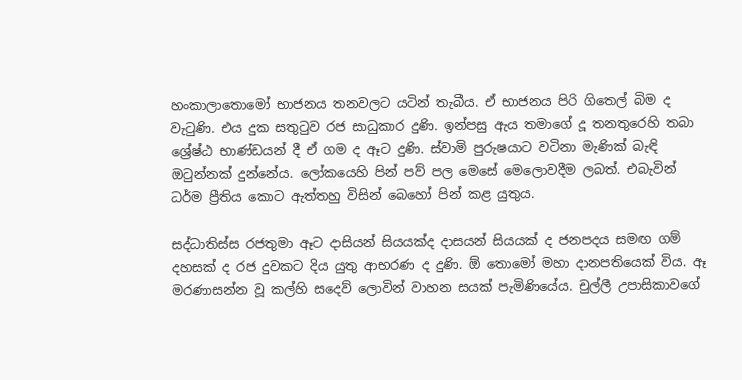හංකාලාතොමෝ භාජනය තනවලට යටින් තැබීය. ඒ භාජනය පිරි ගිතෙල් බිම ද වැටුණි. එය දුක සතුටුව රජ සාධුකාර දුණි. ඉන්පසු ඇය තමාගේ දූ තනතුරෙහි තබා ශ්‍රේෂ්ඨ භාණ්ඩයන් දී ඒ ගම ද ඈට දුණි. ස්වාමි පුරුෂයාට වටිනා මැණික් බැඳි ඔටුන්නක් දුන්නේය. ලෝකයෙහි පින් පව් පල මෙසේ මෙලොවදීම ලබත්. එබැවින් ධර්ම ප්‍රීතිය කොට ඇත්තහු විසින් බෙහෝ පින් කළ යුතුය.

සද්ධාතිස්ස රජතුමා ඈට දාසියන් සියයක්ද දාසයන් සියයක් ද ජනපදය සමඟ ගම් දහසක් ද රජ දුවකට දිය යුතු ආභරණ ද දුණි. ඕ තොමෝ මහා දානපතියෙක් විය. ඈ මරණාසන්න වූ කල්හි සදෙව් ලොවින් වාහන සයක් පැමිණියේය. චුල්ලී උපාසිකාවගේ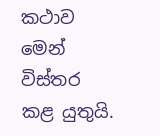කථාව මෙන් විස්තර කළ යුතුයි.